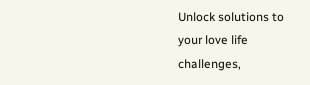Unlock solutions to your love life challenges,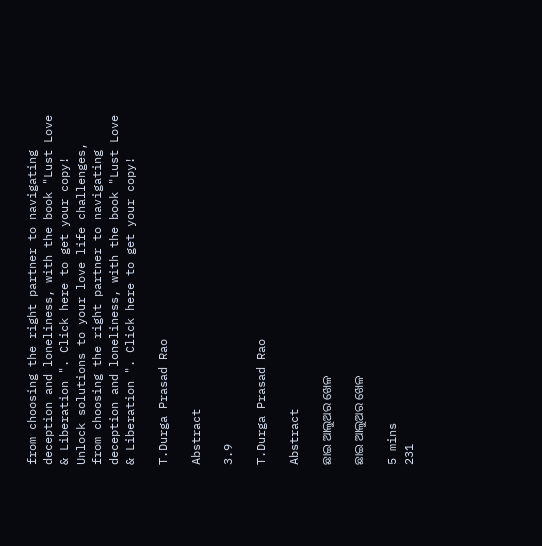from choosing the right partner to navigating deception and loneliness, with the book "Lust Love & Liberation ". Click here to get your copy!
Unlock solutions to your love life challenges, from choosing the right partner to navigating deception and loneliness, with the book "Lust Love & Liberation ". Click here to get your copy!

T.Durga Prasad Rao

Abstract

3.9

T.Durga Prasad Rao

Abstract

ଛାଇ ଆଲୁଅର ଖେଳ

ଛାଇ ଆଲୁଅର ଖେଳ

5 mins
231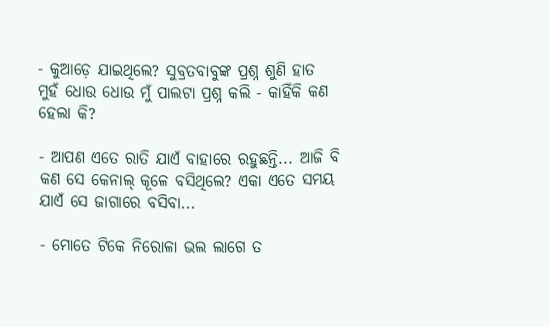- କୁଆଡ଼େ ଯାଇଥିଲେ? ସୁବ୍ରତବାବୁଙ୍କ ପ୍ରଶ୍ନ ଶୁଣି ହାତ ମୁହଁ ଧୋଉ ଧୋଉ ମୁଁ ପାଲଟା ପ୍ରଶ୍ନ କଲି - କାହିଁକି କଣ ହେଲା କି?

- ଆପଣ ଏତେ ରାତି ଯାଏଁ ବାହାରେ ରହୁଛନ୍ତି... ଆଜି ବି କଣ ସେ କେନାଲ୍ କୂଳେ ବସିଥିଲେ? ଏକା ଏତେ ସମୟ ଯାଏଁ ସେ ଜାଗାରେ ବସିବା...

- ମୋତେ ଟିକେ ନିରୋଳା ଭଲ ଲାଗେ ତ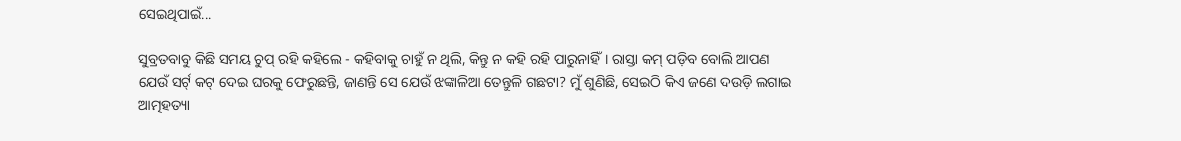ସେଇଥିପାଇଁ...

ସୁବ୍ରତବାବୁ କିଛି ସମୟ ଚୁପ୍ ରହି କହିଲେ - କହିବାକୁ ଚାହୁଁ ନ ଥିଲି, କିନ୍ତୁ ନ କହି ରହି ପାରୁନାହିଁ। ରାସ୍ତା କମ୍ ପଡ଼ିବ ବୋଲି ଆପଣ ଯେଉଁ ସର୍ଟ୍ କଟ୍ ଦେଇ ଘରକୁ ଫେରୁଛନ୍ତି, ଜାଣନ୍ତି ସେ ଯେଉଁ ଝଙ୍କାଳିଆ ତେନ୍ତୁଳି ଗଛଟା? ମୁଁ ଶୁଣିଛି, ସେଇଠି କିଏ ଜଣେ ଦଉଡ଼ି ଲଗାଇ ଆତ୍ମହତ୍ୟା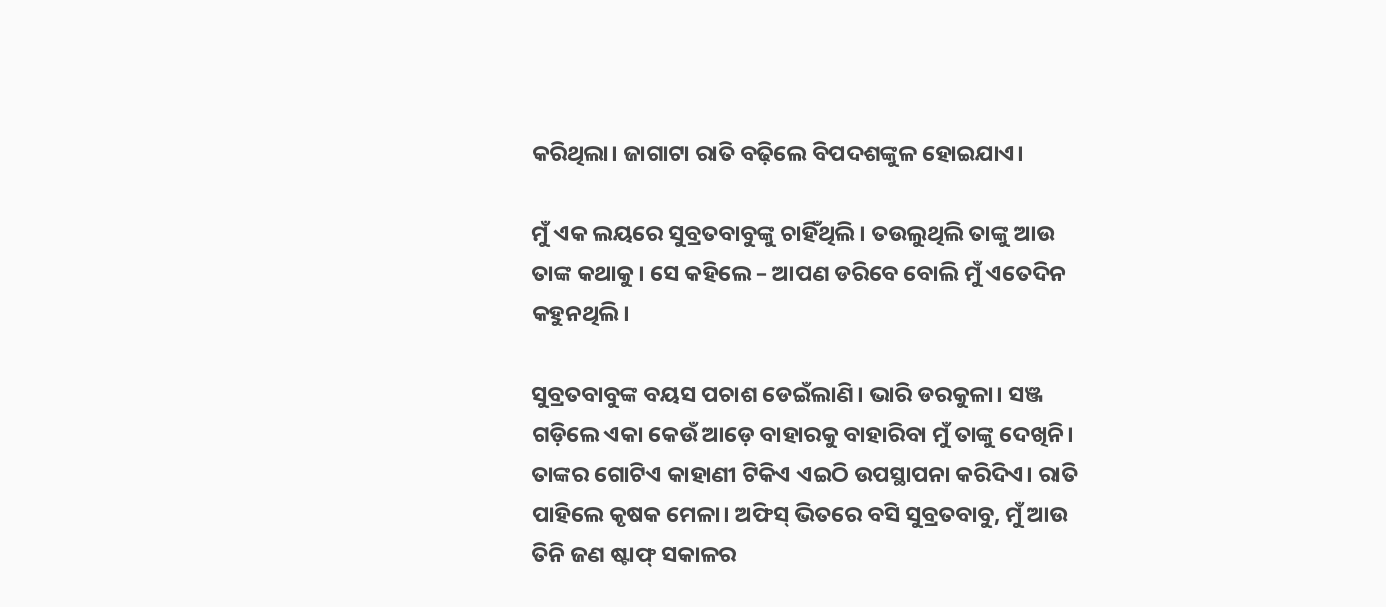କରିଥିଲା। ଜାଗାଟା ରାତି ବଢ଼ିଲେ ବିପଦଶଙ୍କୁଳ ହୋଇଯାଏ।

ମୁଁ ଏକ ଲୟରେ ସୁବ୍ରତବାବୁଙ୍କୁ ଚାହିଁଥିଲି। ତଉଲୁଥିଲି ତାଙ୍କୁ ଆଉ ତାଙ୍କ କଥାକୁ। ସେ କହିଲେ – ଆପଣ ଡରିବେ ବୋଲି ମୁଁ ଏତେଦିନ କହୁନଥିଲି।

ସୁବ୍ରତବାବୁଙ୍କ ବୟସ ପଚାଶ ଡେଇଁଲାଣି। ଭାରି ଡରକୁଳା। ସଞ୍ଜ ଗଡ଼ିଲେ ଏକା କେଉଁ ଆଡ଼େ ବାହାରକୁ ବାହାରିବା ମୁଁ ତାଙ୍କୁ ଦେଖିନି। ତାଙ୍କର ଗୋଟିଏ କାହାଣୀ ଟିକିଏ ଏଇଠି ଉପସ୍ଥାପନା କରିଦିଏ। ରାତି ପାହିଲେ କୃଷକ ମେଳା। ଅଫିସ୍ ଭିତରେ ବସି ସୁବ୍ରତବାବୁ, ମୁଁ ଆଉ ତିନି ଜଣ ଷ୍ଟାଫ୍ ସକାଳର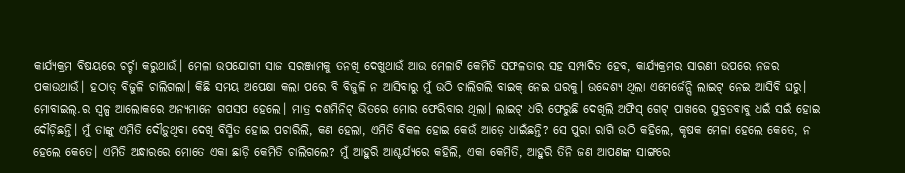କାର୍ଯ୍ୟକ୍ରମ ବିଷୟରେ ଚର୍ଚ୍ଚା କରୁଥାଉଁ। ମେଳା ଉପଯୋଗୀ ସାଜ ସରଞ୍ଜାମକୁ ତନଖି ଦେଖୁଥାଉଁ ଆଉ ମେଳାଟି କେମିତି ସଫଳତାର ସହ ସମ୍ପାଦିତ ହେବ, କାର୍ଯ୍ୟକ୍ରମର ସାରଣୀ ଉପରେ ନଜର ପକାଉଥାଉଁ। ହଠାତ୍ ବିଜୁଳି ଚାଲିଗଲା। କିଛି ସମୟ ଅପେକ୍ଷା କଲା ପରେ ବି ବିଜୁଳି ନ ଆସିବାରୁ ମୁଁ ଉଠି ଚାଲିଗଲି ବାଇକ୍ ନେଇ ଘରକୁ। ଉଦ୍ଦେଶ୍ୟ ଥିଲା ଏମେର୍ଜେନ୍ସି ଲାଇଟ୍ ନେଇ ଆସିବି ଘରୁ। ମୋବାଇଲ୍.ର ସ୍ୱଳ୍ପ ଆଲୋକରେ ଅନ୍ୟମାନେ ଗପସପ ହେଲେ। ମାତ୍ର ଦଶମିନିଟ୍ ଭିତରେ ମୋର ଫେରିବାର ଥିଲା। ଲାଇଟ୍ ଧରି ଫେରୁଛି ଦେଖିଲି ଅଫିସ୍ ଗେଟ୍ ପାଖରେ ସୁବ୍ରତବାବୁ ଧଇଁ ସଇଁ ହୋଇ ଦୌଡ଼ିଛନ୍ତି। ମୁଁ ତାଙ୍କୁ ଏମିତି ଦୌଡ଼ୁଥିବା ଦେଖି ବିସ୍ମିତ ହୋଇ ପଚାରିଲି, କଣ ହେଲା, ଏମିତି ବିକଳ ହୋଇ କେଉଁ ଆଡ଼େ ଧାଇଁଛନ୍ତି? ସେ ପୁରା ରାଗି ଉଠି କହିଲେ, କୃଷକ ମେଳା ହେଲେ କେତେ, ନ ହେଲେ କେତେ। ଏମିତି ଅନ୍ଧାରରେ ମୋତେ ଏକା ଛାଡ଼ି କେମିତି ଚାଲିଗଲେ? ମୁଁ ଆହୁରି ଆଶ୍ଚର୍ଯ୍ୟରେ କହିଲି, ଏକା କେମିତି, ଆହୁରି ତିନି ଜଣ ଆପଣଙ୍କ ସାଙ୍ଗରେ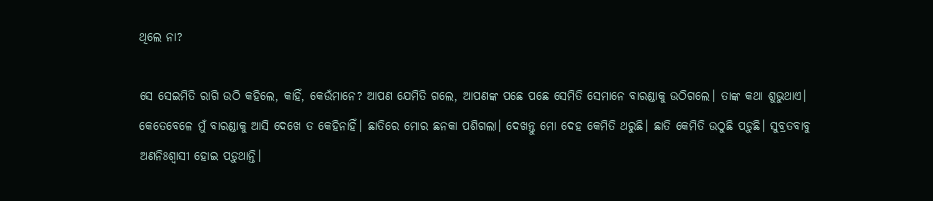ଥିଲେ ନା?

ସେ ସେଇମିତି ରାଗି ଉଠି କହିଲେ, କାହିଁ, କେଉଁମାନେ? ଆପଣ ଯେମିତି ଗଲେ, ଆପଣଙ୍କ ପଛେ ପଛେ ସେମିତି ସେମାନେ ବାରଣ୍ଡାକୁ ଉଠିଗଲେ। ତାଙ୍କ କଥା ଶୁଭୁଥାଏ। କେତେବେଳେ ମୁଁ ବାରଣ୍ଡାକୁ ଆସି ଦେଖେ ତ କେହିନାହିଁ। ଛାତିରେ ମୋର ଛନକା ପଶିଗଲା। ଦେଖନ୍ତୁ ମୋ ଦେହ କେମିତି ଥରୁଛି। ଛାତି କେମିତି ଉଠୁଛି ପଡ଼ୁଛି। ସୁବ୍ରତବାବୁ ଅଣନିଃଶ୍ୱାସୀ ହୋଇ ପଡ଼ୁଥାନ୍ତି।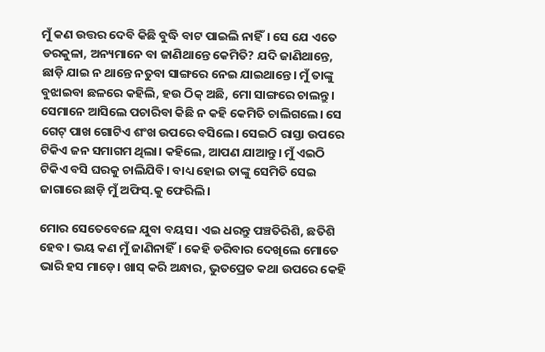ମୁଁ କଣ ଉତ୍ତର ଦେବି କିଛି ବୁଦ୍ଧି ବାଟ ପାଇଲି ନାହିଁ। ସେ ଯେ ଏତେ ଡରକୁଳା, ଅନ୍ୟମାନେ ବା ଜାଣିଥାନ୍ତେ କେମିତି? ଯଦି ଜାଣିଥାନ୍ତେ, ଛାଡ଼ି ଯାଇ ନ ଥାନ୍ତେ ନତୁବା ସାଙ୍ଗରେ ନେଇ ଯାଇଥାନ୍ତେ। ମୁଁ ତାଙ୍କୁ ବୁଝାଇବା ଛଳରେ କହିଲି, ହଉ ଠିକ୍ ଅଛି, ମୋ ସାଙ୍ଗରେ ଚାଲନ୍ତୁ। ସେମାନେ ଆସିଲେ ପଚାରିବା କିଛି ନ କହି କେମିତି ଚାଲିଗଲେ। ସେ ଗେଟ୍ ପାଖ ଗୋଟିଏ ଶଂଖ ଉପରେ ବସିଲେ। ସେଇଠି ରାସ୍ତା ଉପରେ ଟିକିଏ ଜନ ସମାଗମ ଥିଲା। କହିଲେ, ଆପଣ ଯାଆନ୍ତୁ। ମୁଁ ଏଇଠି ଟିକିଏ ବସି ଘରକୁ ଚାଲିଯିବି। ବାଧ୍ୟ ହୋଇ ତାଙ୍କୁ ସେମିତି ସେଇ ଜାଗାରେ ଛାଡ଼ି ମୁଁ ଅଫିସ୍.କୁ ଫେରିଲି।

ମୋର ସେତେବେଳେ ଯୁବା ବୟସ। ଏଇ ଧରନ୍ତୁ ପଞ୍ଚତିରିଶି, ଛତିଶି ହେବ। ଭୟ କଣ ମୁଁ ଜାଣିନାହିଁ। କେହି ଡରିବାର ଦେଖିଲେ ମୋତେ ଭାରି ହସ ମାଡ଼େ। ଖାସ୍ କରି ଅନ୍ଧାର, ଭୁତପ୍ରେତ କଥା ଉପରେ କେହି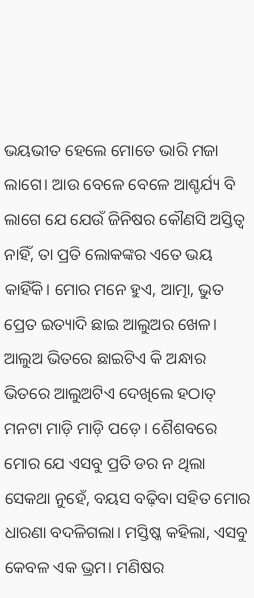ଭୟଭୀତ ହେଲେ ମୋତେ ଭାରି ମଜା ଲାଗେ। ଆଉ ବେଳେ ବେଳେ ଆଶ୍ଚର୍ଯ୍ୟ ବି ଲାଗେ ଯେ ଯେଉଁ ଜିନିଷର କୌଣସି ଅସ୍ତିତ୍ୱ ନାହିଁ, ତା ପ୍ରତି ଲୋକଙ୍କର ଏତେ ଭୟ କାହିଁକି। ମୋର ମନେ ହୁଏ, ଆତ୍ମା, ଭୁତ ପ୍ରେତ ଇତ୍ୟାଦି ଛାଇ ଆଲୁଅର ଖେଳ। ଆଲୁଅ ଭିତରେ ଛାଇଟିଏ କି ଅନ୍ଧାର ଭିତରେ ଆଲୁଅଟିଏ ଦେଖିଲେ ହଠାତ୍ ମନଟା ମାଡ଼ି ମାଡ଼ି ପଡ଼େ। ଶୈଶବରେ ମୋର ଯେ ଏସବୁ ପ୍ରତି ଡର ନ ଥିଲା ସେକଥା ନୁହେଁ, ବୟସ ବଢ଼ିବା ସହିତ ମୋର ଧାରଣା ବଦଳିଗଲା। ମସ୍ତିଷ୍କ କହିଲା, ଏସବୁ କେବଳ ଏକ ଭ୍ରମ। ମଣିଷର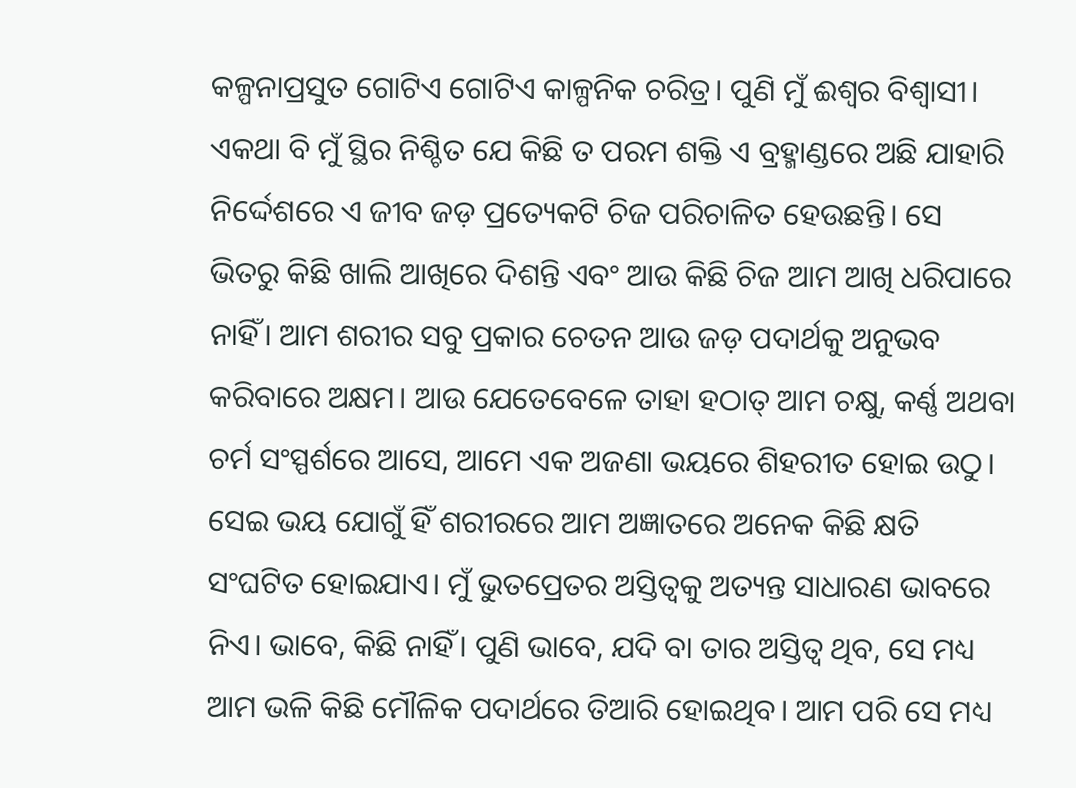କଳ୍ପନାପ୍ରସୁତ ଗୋଟିଏ ଗୋଟିଏ କାଳ୍ପନିକ ଚରିତ୍ର। ପୁଣି ମୁଁ ଈଶ୍ୱର ବିଶ୍ୱାସୀ। ଏକଥା ବି ମୁଁ ସ୍ଥିର ନିଶ୍ଚିତ ଯେ କିଛି ତ ପରମ ଶକ୍ତି ଏ ବ୍ରହ୍ମାଣ୍ଡରେ ଅଛି ଯାହାରି ନିର୍ଦ୍ଦେଶରେ ଏ ଜୀବ ଜଡ଼ ପ୍ରତ୍ୟେକଟି ଚିଜ ପରିଚାଳିତ ହେଉଛନ୍ତି। ସେ ଭିତରୁ କିଛି ଖାଲି ଆଖିରେ ଦିଶନ୍ତି ଏବଂ ଆଉ କିଛି ଚିଜ ଆମ ଆଖି ଧରିପାରେ ନାହିଁ। ଆମ ଶରୀର ସବୁ ପ୍ରକାର ଚେତନ ଆଉ ଜଡ଼ ପଦାର୍ଥକୁ ଅନୁଭବ କରିବାରେ ଅକ୍ଷମ। ଆଉ ଯେତେବେଳେ ତାହା ହଠାତ୍ ଆମ ଚକ୍ଷୁ, କର୍ଣ୍ଣ ଅଥବା ଚର୍ମ ସଂସ୍ପର୍ଶରେ ଆସେ, ଆମେ ଏକ ଅଜଣା ଭୟରେ ଶିହରୀତ ହୋଇ ଉଠୁ। ସେଇ ଭୟ ଯୋଗୁଁ ହିଁ ଶରୀରରେ ଆମ ଅଜ୍ଞାତରେ ଅନେକ କିଛି କ୍ଷତି ସଂଘଟିତ ହୋଇଯାଏ। ମୁଁ ଭୁତପ୍ରେତର ଅସ୍ତିତ୍ୱକୁ ଅତ୍ୟନ୍ତ ସାଧାରଣ ଭାବରେ ନିଏ। ଭାବେ, କିଛି ନାହିଁ। ପୁଣି ଭାବେ, ଯଦି ବା ତାର ଅସ୍ତିତ୍ୱ ଥିବ, ସେ ମଧ୍ୟ ଆମ ଭଳି କିଛି ମୌଳିକ ପଦାର୍ଥରେ ତିଆରି ହୋଇଥିବ। ଆମ ପରି ସେ ମଧ୍ୟ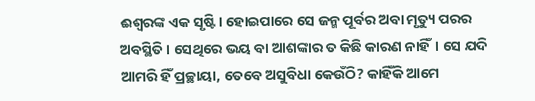ଈଶ୍ୱରଙ୍କ ଏକ ସୃଷ୍ଟି। ହୋଇପାରେ ସେ ଜନ୍ମ ପୂର୍ବର ଅବା ମୃତ୍ୟୁ ପରର ଅବସ୍ଥିତି। ସେଥିରେ ଭୟ ବା ଆଶଙ୍କାର ତ କିଛି କାରଣ ନାହିଁ। ସେ ଯଦି ଆମରି ହିଁ ପ୍ରଚ୍ଛାୟା, ତେବେ ଅସୁବିଧା କେଉଁଠି? କାହିଁକି ଆମେ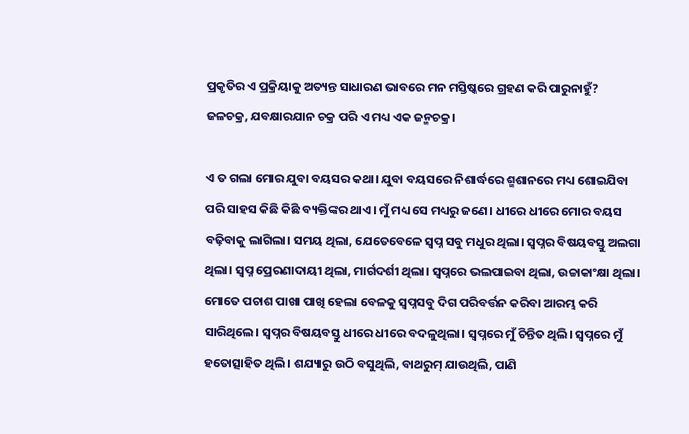ପ୍ରକୃତିର ଏ ପ୍ରକ୍ରିୟାକୁ ଅତ୍ୟନ୍ତ ସାଧାରଣ ଭାବରେ ମନ ମସ୍ତିଷ୍କରେ ଗ୍ରହଣ କରି ପାରୁନାହୁଁ? ଜଳଚକ୍ର, ଯବକ୍ଷାରଯାନ ଚକ୍ର ପରି ଏ ମଧ୍ୟ ଏକ ଜନ୍ମଚକ୍ର।

ଏ ତ ଗଲା ମୋର ଯୁବା ବୟସର କଥା। ଯୁବା ବୟସରେ ନିଶାର୍ଦ୍ଧରେ ଶ୍ମଶାନରେ ମଧ୍ୟ ଶୋଇଯିବା ପରି ସାହସ କିଛି କିଛି ବ୍ୟକ୍ତିଙ୍କର ଥାଏ। ମୁଁ ମଧ୍ୟ ସେ ମଧ୍ୟରୁ ଜଣେ। ଧୀରେ ଧୀରେ ମୋର ବୟସ ବଢ଼ିବାକୁ ଲାଗିଲା। ସମୟ ଥିଲା, ଯେତେବେଳେ ସ୍ୱପ୍ନ ସବୁ ମଧୁର ଥିଲା। ସ୍ୱପ୍ନର ବିଷୟବସ୍ତୁ ଅଲଗା ଥିଲା। ସ୍ୱପ୍ନ ପ୍ରେରଣାଦାୟୀ ଥିଲା, ମାର୍ଗଦର୍ଶୀ ଥିଲା। ସ୍ୱପ୍ନରେ ଭଲପାଇବା ଥିଲା, ଉଚ୍ଚାକାଂକ୍ଷା ଥିଲା। ମୋତେ ପଚାଶ ପାଖା ପାଖି ହେଲା ବେଳକୁ ସ୍ୱପ୍ନସବୁ ଦିଗ ପରିବର୍ତ୍ତନ କରିବା ଆରମ୍ଭ କରି ସାରିଥିଲେ। ସ୍ୱପ୍ନର ବିଷୟବସ୍ତୁ ଧୀରେ ଧୀରେ ବଦଳୁଥିଲା। ସ୍ୱପ୍ନରେ ମୁଁ ଚିନ୍ତିତ ଥିଲି। ସ୍ୱପ୍ନରେ ମୁଁ ହତୋତ୍ସାହିତ ଥିଲି। ଶଯ୍ୟାରୁ ଉଠି ବସୁଥିଲି, ବାଥରୁମ୍ ଯାଉଥିଲି, ପାଣି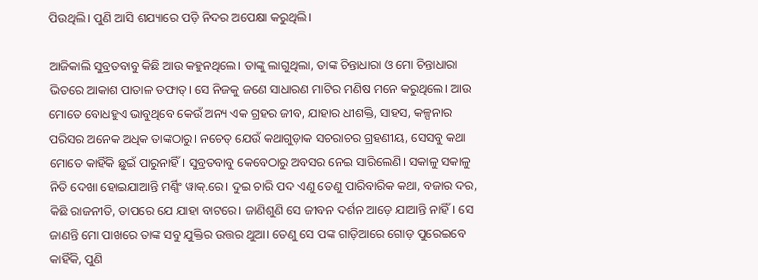ପିଉଥିଲି। ପୁଣି ଆସି ଶଯ୍ୟାରେ ପଡ଼ି ନିଦର ଅପେକ୍ଷା କରୁଥିଲି।

ଆଜିକାଲି ସୁବ୍ରତବାବୁ କିଛି ଆଉ କହୁନଥିଲେ। ତାଙ୍କୁ ଲାଗୁଥିଲା, ତାଙ୍କ ଚିନ୍ତାଧାରା ଓ ମୋ ଚିନ୍ତାଧାରା ଭିତରେ ଆକାଶ ପାତାଳ ତଫାତ୍। ସେ ନିଜକୁ ଜଣେ ସାଧାରଣ ମାଟିର ମଣିଷ ମନେ କରୁଥିଲେ। ଆଉ ମୋତେ ବୋଧହୁଏ ଭାବୁଥିବେ କେଉଁ ଅନ୍ୟ ଏକ ଗ୍ରହର ଜୀବ, ଯାହାର ଧୀଶକ୍ତି, ସାହସ, କଳ୍ପନାର ପରିସର ଅନେକ ଅଧିକ ତାଙ୍କଠାରୁ। ନଚେତ୍ ଯେଉଁ କଥାଗୁଡ଼ାକ ସଚରାଚର ଗ୍ରହଣୀୟ, ସେସବୁ କଥା ମୋତେ କାହିଁକି ଛୁଇଁ ପାରୁନାହିଁ। ସୁବ୍ରତବାବୁ କେବେଠାରୁ ଅବସର ନେଇ ସାରିଲେଣି। ସକାଳୁ ସକାଳୁ ନିତି ଦେଖା ହୋଇଯାଆନ୍ତି ମର୍ଣ୍ଣିଂ ୱାକ୍.ରେ। ଦୁଇ ଚାରି ପଦ ଏଣୁ ତେଣୁ ପାରିବାରିକ କଥା, ବଜାର ଦର, କିଛି ରାଜନୀତି, ତାପରେ ଯେ ଯାହା ବାଟରେ। ଜାଣିଶୁଣି ସେ ଜୀବନ ଦର୍ଶନ ଆଡ଼େ ଯାଆନ୍ତି ନାହିଁ। ସେ ଜାଣନ୍ତି ମୋ ପାଖରେ ତାଙ୍କ ସବୁ ଯୁକ୍ତିର ଉତ୍ତର ଥୁଆ। ତେଣୁ ସେ ପଙ୍କ ଗାଡ଼ିଆରେ ଗୋଡ଼ ପୁରେଇବେ କାହିଁକି, ପୁଣି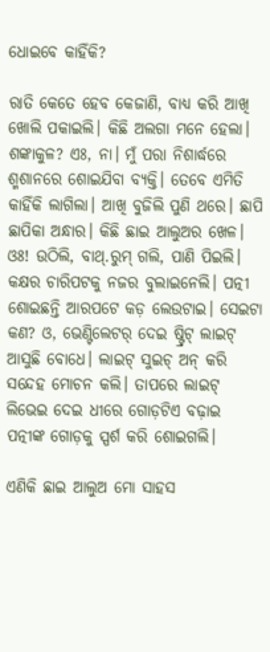ଧୋଇବେ କାହିଁକି?

ରାତି କେତେ ହେବ କେଜାଣି, ବାଧ୍ୟ କରି ଆଖି ଖୋଲି ପକାଇଲି। କିଛି ଅଲଗା ମନେ ହେଲା। ଶଙ୍କାକୁଳ? ଏଃ, ନା। ମୁଁ ପରା ନିଶାର୍ଦ୍ଧରେ ଶ୍ମଶାନରେ ଶୋଇଯିବା ବ୍ୟକ୍ତି। ତେବେ ଏମିତି କାହିଁକି ଲାଗିଲା। ଆଖି ବୁଜିଲି ପୁଣି ଥରେ। ଛାପି ଛାପିକା ଅନ୍ଧାର। କିଛି ଛାଇ ଆଲୁଅର ଖେଳ। ଓଃ! ଉଠିଲି, ବାଥ୍.ରୁମ୍ ଗଲି, ପାଣି ପିଇଲି। କକ୍ଷର ଚାରିପଟକୁ ନଜର ବୁଲାଇନେଲି। ପତ୍ନୀ ଶୋଇଛନ୍ତି ଆରପଟେ କଡ଼ ଲେଉଟାଇ। ସେଇଟା କଣ? ଓ, ଭେଣ୍ଟିଲେଟର୍ ଦେଇ ଷ୍ଟ୍ରିଟ୍ ଲାଇଟ୍ ଆସୁଛି ବୋଧେ। ଲାଇଟ୍ ସୁଇଚ୍ ଅନ୍ କରି ସନ୍ଦେହ ମୋଚନ କଲି। ତାପରେ ଲାଇଟ୍ ଲିଭେଇ ଦେଇ ଧୀରେ ଗୋଡ଼ଟିଏ ବଢ଼ାଇ ପତ୍ନୀଙ୍କ ଗୋଡ଼କୁ ସ୍ପର୍ଶ କରି ଶୋଇଗଲି।

ଏଣିକି ଛାଇ ଆଲୁଅ ମୋ ସାହସ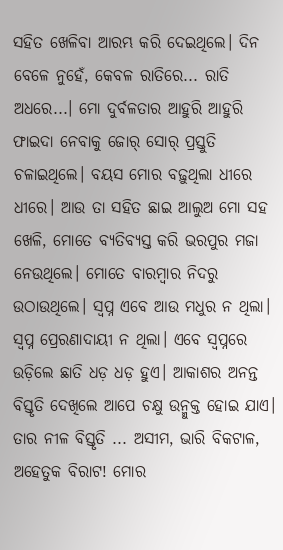ସହିତ ଖେଳିବା ଆରମ୍ଭ କରି ଦେଇଥିଲେ। ଦିନ ବେଳେ ନୁହେଁ, କେବଳ ରାତିରେ... ରାତି ଅଧରେ...। ମୋ ଦୁର୍ବଳତାର ଆହୁରି ଆହୁରି ଫାଇଦା ନେବାକୁ ଜୋର୍ ସୋର୍ ପ୍ରସ୍ତୁତି ଚଳାଇଥିଲେ। ବୟସ ମୋର ବଢ଼ୁଥିଲା ଧୀରେ ଧୀରେ। ଆଉ ତା ସହିତ ଛାଇ ଆଲୁଅ ମୋ ସହ ଖେଳି, ମୋତେ ବ୍ୟତିବ୍ୟସ୍ତ କରି ଭରପୁର ମଜା ନେଉଥିଲେ। ମୋତେ ବାରମ୍ବାର ନିଦରୁ ଉଠାଉଥିଲେ। ସ୍ୱପ୍ନ ଏବେ ଆଉ ମଧୁର ନ ଥିଲା। ସ୍ୱପ୍ନ ପ୍ରେରଣାଦାୟୀ ନ ଥିଲା। ଏବେ ସ୍ୱପ୍ନରେ ଉଡ଼ିଲେ ଛାତି ଧଡ଼ ଧଡ଼ ହୁଏ। ଆକାଶର ଅନନ୍ତ ବିସ୍ତୃତି ଦେଖିଲେ ଆପେ ଚକ୍ଷୁ ଉନ୍ମୁକ୍ତ ହୋଇ ଯାଏ। ତାର ନୀଳ ବିସ୍ତୃତି ... ଅସୀମ, ଭାରି ବିକଟାଳ, ଅହେତୁକ ବିରାଟ! ମୋର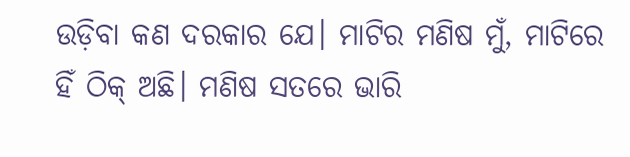ଉଡ଼ିବା କଣ ଦରକାର ଯେ। ମାଟିର ମଣିଷ ମୁଁ, ମାଟିରେ ହିଁ ଠିକ୍ ଅଛି। ମଣିଷ ସତରେ ଭାରି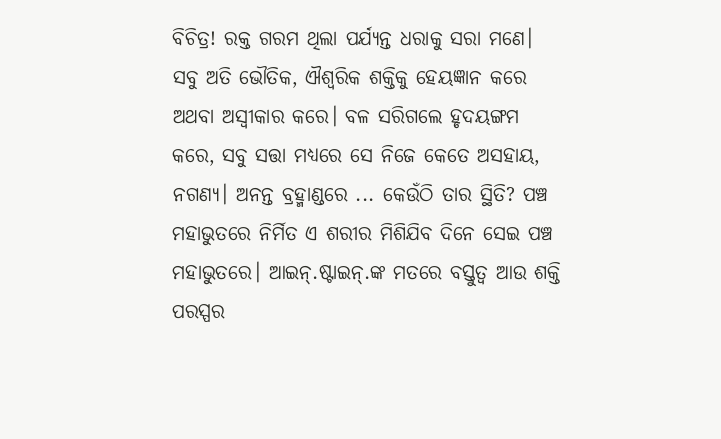ବିଚିତ୍ର! ରକ୍ତ ଗରମ ଥିଲା ପର୍ଯ୍ୟନ୍ତ ଧରାକୁ ସରା ମଣେ। ସବୁ ଅତି ଭୌତିକ, ଐଶ୍ୱରିକ ଶକ୍ତିକୁ ହେୟଜ୍ଞାନ କରେ ଅଥବା ଅସ୍ୱୀକାର କରେ। ବଳ ସରିଗଲେ ହୃଦୟଙ୍ଗମ କରେ, ସବୁ ସତ୍ତା ମଧ୍ୟରେ ସେ ନିଜେ କେତେ ଅସହାୟ, ନଗଣ୍ୟ। ଅନନ୍ତ ବ୍ରହ୍ମାଣ୍ଡରେ ... କେଉଁଠି ତାର ସ୍ଥିତି? ପଞ୍ଚ ମହାଭୁତରେ ନିର୍ମିତ ଏ ଶରୀର ମିଶିଯିବ ଦିନେ ସେଇ ପଞ୍ଚ ମହାଭୁତରେ। ଆଇନ୍.ଷ୍ଟାଇନ୍.ଙ୍କ ମତରେ ବସ୍ତୁତ୍ୱ ଆଉ ଶକ୍ତି ପରସ୍ପର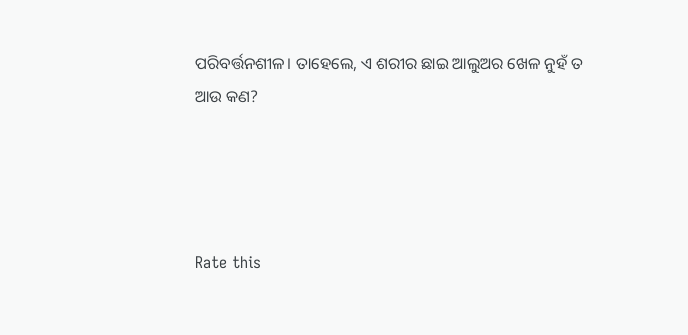ପରିବର୍ତ୍ତନଶୀଳ। ତାହେଲେ, ଏ ଶରୀର ଛାଇ ଆଲୁଅର ଖେଳ ନୁହଁ ତ ଆଉ କଣ?




Rate this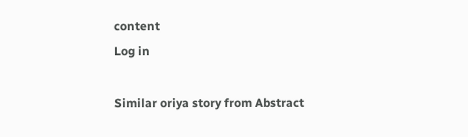content
Log in

Similar oriya story from Abstract